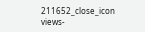211652_close_icon
views-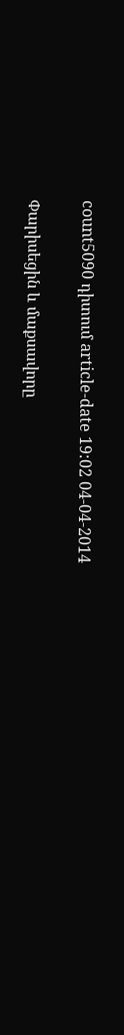count5090 դիտում article-date 19:02 04-04-2014

Փարիսեցին և մաքսավորը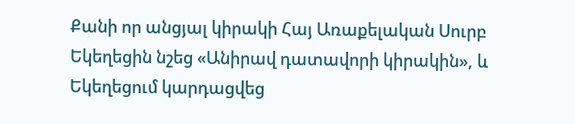Քանի որ անցյալ կիրակի Հայ Առաքելական Սուրբ Եկեղեցին նշեց «Անիրավ դատավորի կիրակին», և Եկեղեցում կարդացվեց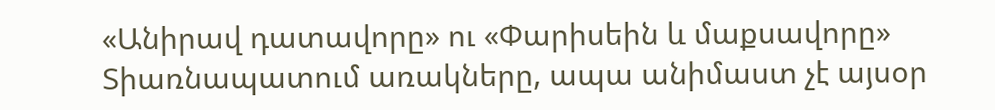«Անիրավ դատավորը» ու «Փարիսեին և մաքսավորը» Տիառնապատում առակները, ապա անիմաստ չէ այսօր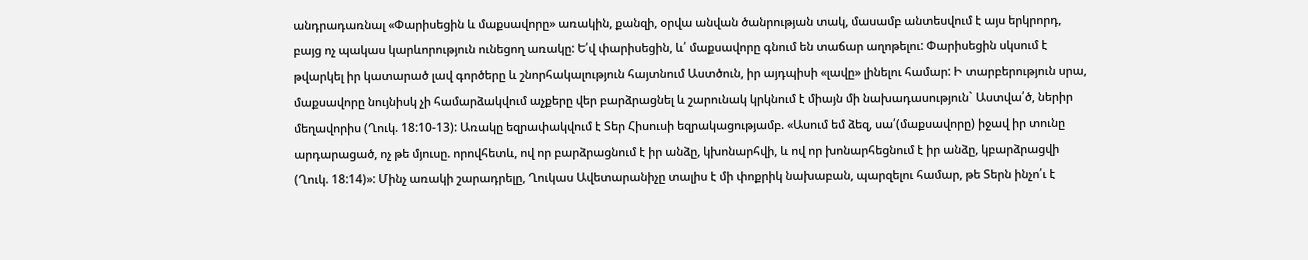անդրադառնալ «Փարիսեցին և մաքսավորը» առակին, քանզի, օրվա անվան ծանրության տակ, մասամբ անտեսվում է այս երկրորդ, բայց ոչ պակաս կարևորություն ունեցող առակը: Ե՛վ փարիսեցին, և՛ մաքսավորը գնում են տաճար աղոթելու: Փարիսեցին սկսում է թվարկել իր կատարած լավ գործերը և շնորհակալություն հայտնում Աստծուն, իր այդպիսի «լավը» լինելու համար: Ի տարբերություն սրա, մաքսավորը նույնիսկ չի համարձակվում աչքերը վեր բարձրացնել և շարունակ կրկնում է միայն մի նախադասություն` Աստվա՛ծ, ներիր մեղավորիս (Ղուկ. 18:10-13): Առակը եզրափակվում է Տեր Հիսուսի եզրակացությամբ. «Ասում եմ ձեզ, սա՛(մաքսավորը) իջավ իր տունը արդարացած, ոչ թե մյուսը. որովհետև, ով որ բարձրացնում է իր անձը, կխոնարհվի, և ով որ խոնարհեցնում է իր անձը, կբարձրացվի (Ղուկ. 18:14)»: Մինչ առակի շարադրելը, Ղուկաս Ավետարանիչը տալիս է մի փոքրիկ նախաբան, պարզելու համար, թե Տերն ինչո՛ւ է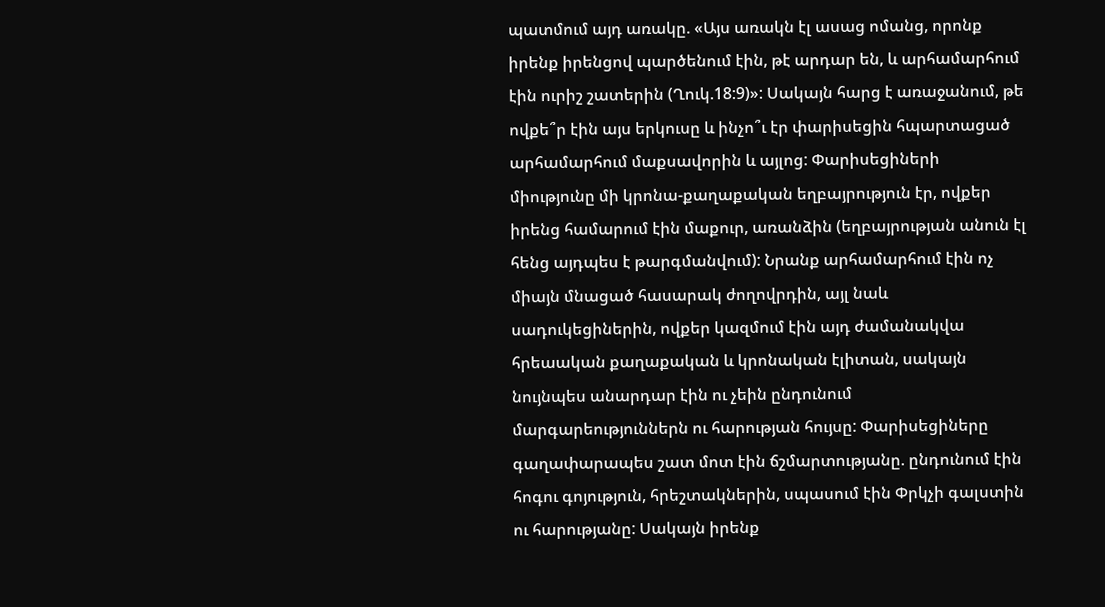պատմում այդ առակը. «Այս առակն էլ ասաց ոմանց, որոնք իրենք իրենցով պարծենում էին, թէ արդար են, և արհամարհում էին ուրիշ շատերին (Ղուկ.18:9)»: Սակայն հարց է առաջանում, թե ովքե՞ր էին այս երկուսը և ինչո՞ւ էր փարիսեցին հպարտացած արհամարհում մաքսավորին և այլոց: Փարիսեցիների միությունը մի կրոնա-քաղաքական եղբայրություն էր, ովքեր իրենց համարում էին մաքուր, առանձին (եղբայրության անուն էլ հենց այդպես է թարգմանվում): Նրանք արհամարհում էին ոչ միայն մնացած հասարակ ժողովրդին, այլ նաև սադուկեցիներին, ովքեր կազմում էին այդ ժամանակվա հրեաական քաղաքական և կրոնական էլիտան, սակայն նույնպես անարդար էին ու չեին ընդունում մարգարեություններն ու հարության հույսը: Փարիսեցիները գաղափարապես շատ մոտ էին ճշմարտությանը. ընդունում էին հոգու գոյություն, հրեշտակներին, սպասում էին Փրկչի գալստին ու հարությանը: Սակայն իրենք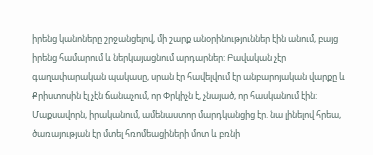իրենց կանոները շրջանցելով, մի շարք անօրինություններ էին անում, բայց իրենց համարում և ներկայացնում արդարներ: Բավական չէր գաղափարական պակասը, սրան էր հավելվում էր անբարոյական վարքը և Քրիստոսին էլ չէն ճանաչում, որ Փրկիչն է, չնայած, որ հասկանում էին: Մաքսավորն, իրականում, ամենաստոր մարդկանցից էր. նա լինելով հրեա, ծառայության էր մտել հռոմեացիների մոտ և բռնի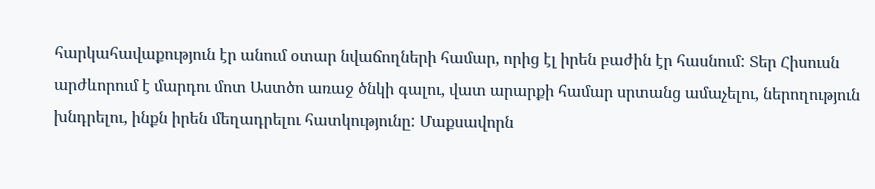հարկահավաքություն էր անում օտար նվաճողների համար, որից էլ իրեն բաժին էր հասնում: Տեր Հիսուսն արժևորում է մարդու մոտ Աստծո առաջ ծնկի գալու, վատ արարքի համար սրտանց ամաչելու, ներողություն խնդրելու, ինքն իրեն մեղադրելու հատկությունը: Մաքսավորն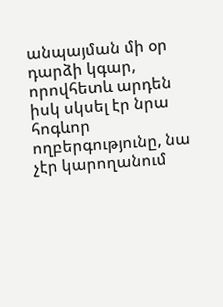անպայման մի օր դարձի կգար, որովհետև արդեն իսկ սկսել էր նրա հոգևոր ողբերգությունը, նա չէր կարողանում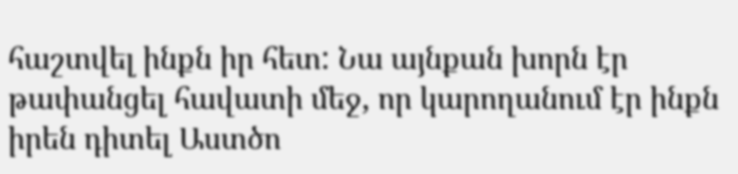հաշտվել ինքն իր հետ: Նա այնքան խորն էր թափանցել հավատի մեջ, որ կարողանում էր ինքն իրեն դիտել Աստծո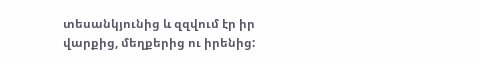տեսանկյունից և զզվում էր իր վարքից, մեղքերից ու իրենից: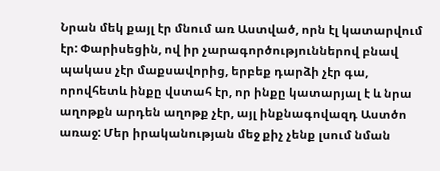Նրան մեկ քայլ էր մնում առ Աստված, որն էլ կատարվում էր: Փարիսեցին, ով իր չարագործություններով բնավ պակաս չէր մաքսավորից, երբեք դարձի չէր գա, որովհետև ինքը վստահ էր, որ ինքը կատարյալ է և նրա աղոթքն արդեն աղոթք չէր, այլ ինքնագովազդ Աստծո առաջ: Մեր իրականության մեջ քիչ չենք լսում նման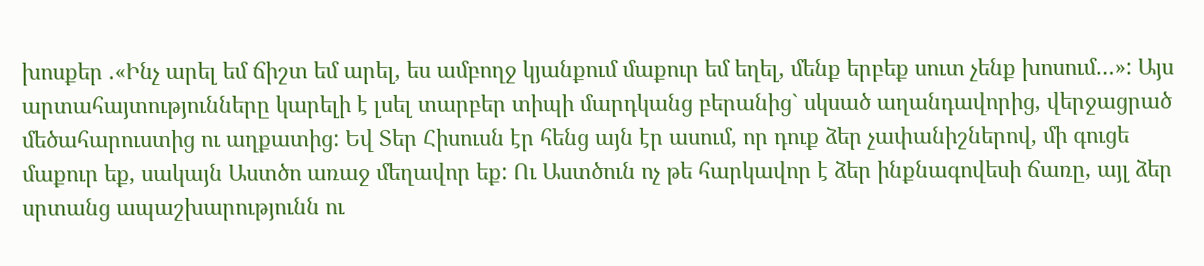խոսքեր .«Ինչ արել եմ ճիշտ եմ արել, ես ամբողջ կյանքում մաքուր եմ եղել, մենք երբեք սուտ չենք խոսում…»: Այս արտահայտությունները կարելի է լսել տարբեր տիպի մարդկանց բերանից` սկսած աղանդավորից, վերջացրած մեծահարուստից ու աղքատից: Եվ Տեր Հիսուսն էր հենց այն էր ասում, որ դուք ձեր չափանիշներով, մի գուցե մաքուր եք, սակայն Աստծո առաջ մեղավոր եք: Ու Աստծուն ոչ թե հարկավոր է ձեր ինքնագովեսի ճառը, այլ ձեր սրտանց ապաշխարությունն ու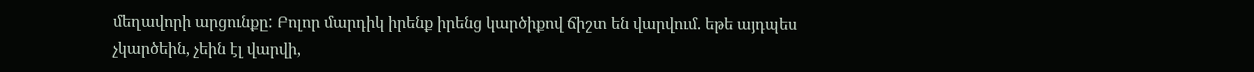մեղավորի արցունքը: Բոլոր մարդիկ իրենք իրենց կարծիքով ճիշտ են վարվում. եթե այդպես չկարծեին, չեին էլ վարվի,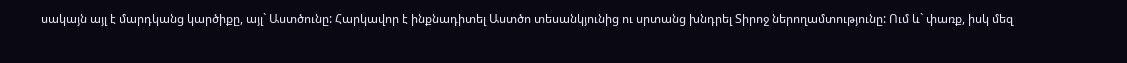սակայն այլ է մարդկանց կարծիքը, այլ` Աստծունը: Հարկավոր է ինքնադիտել Աստծո տեսանկյունից ու սրտանց խնդրել Տիրոջ ներողամտությունը: Ում և` փառք, իսկ մեզ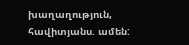խաղաղություն, հավիտյանս. ամեն: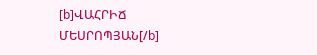[b]ՎԱՀՐԻՃ ՄԵՍՐՈՊՅԱՆ[/b]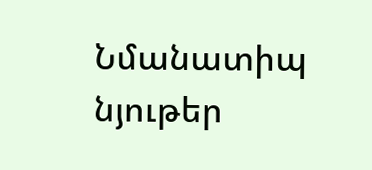Նմանատիպ նյութեր